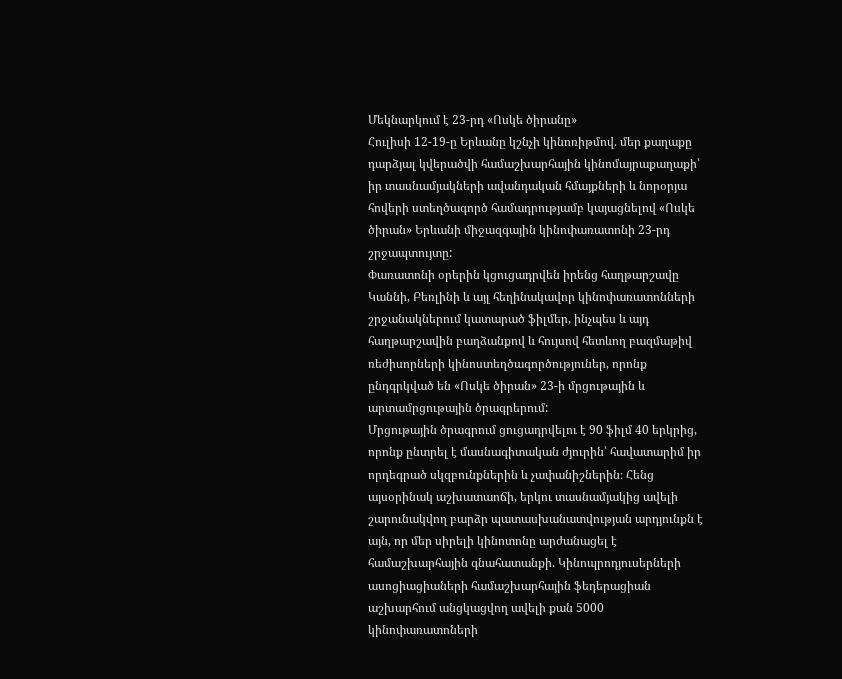Մեկնարկում է 23-րդ «Ոսկե ծիրանը»
Հուլիսի 12-19-ը Երևանը կշնչի կինոռիթմով. մեր քաղաքը դարձյալ կվերածվի համաշխարհային կինոմայրաքաղաքի՝ իր տասնամյակների ավանդական հմայքների և նորօրյա հովերի ստեղծագործ համադրությամբ կայացնելով «Ոսկե ծիրան» Երևանի միջազգային կինոփառատոնի 23-րդ շրջապտույտը:
Փառատոնի օրերին կցուցադրվեն իրենց հաղթարշավը Կաննի, Բեռլինի և այլ հեղինակավոր կինոփառատոնների շրջանակներում կատարած ֆիլմեր, ինչպես և այդ հաղթարշավին բաղձանքով և հույսով հետևող բազմաթիվ ռեժիսորների կինոստեղծագործություներ, որոնք ընդգրկված են «Ոսկե ծիրան» 23-ի մրցութային և արտամրցութային ծրագրերում:
Մրցութային ծրագրում ցուցադրվելու է 90 ֆիլմ 40 երկրից, որոնք ընտրել է մասնագիտական ժյուրին՝ հավատարիմ իր որդեգրած սկզբունքներին և չափանիշներին։ Հենց այսօրինակ աշխատաոճի, երկու տասնամյակից ավելի շարունակվող բարձր պատասխանատվության արդյունքն է այն, որ մեր սիրելի կինոտոնը արժանացել է համաշխարհային գնահատանքի. Կինոպրոդյուսերների ասոցիացիաների համաշխարհային ֆեդերացիան աշխարհում անցկացվող ավելի քան 5000 կինոփառատոների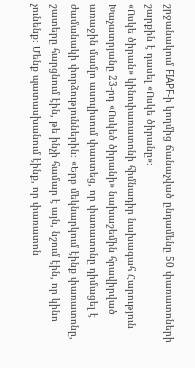շրջանակում FIAPF-ի կողմից ճանաչված ընդամենը 50 փառատոների շարքին է դասել «Ոսկե ծիրանը»։
«Ոսկե ծիրան» կինոփառատոնի հիմնադիր նախագահ Հարություն Խաչատրյանը 23-րդ «Ոսկեծ ծիրանի» նախաշեմին հրավիրված առաջին մամլո ասուլիսում փաստեց, որ փառատոնը դիմացել է ժամանակի փորձություններին։ «Երբ մեկնարկում էինք փառատոնը, շատերը հարցնում էին, թե ինչի համար է այն, նշում էին, որ կինո չունենք։ Մենք պատասխանում էինք, որ փառատոն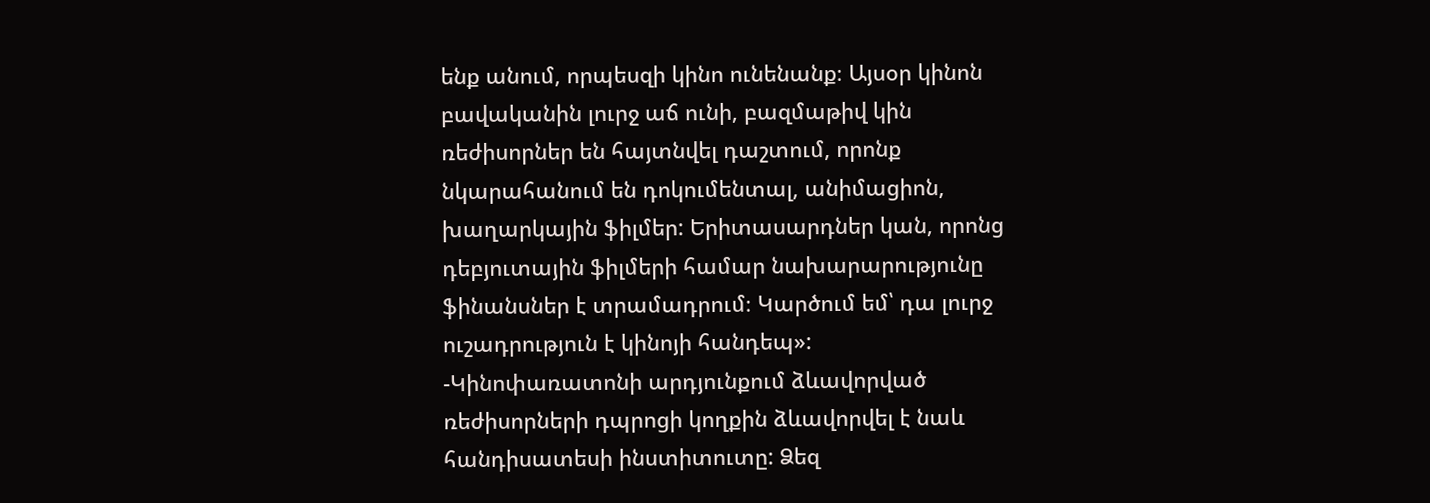ենք անում, որպեսզի կինո ունենանք։ Այսօր կինոն բավականին լուրջ աճ ունի, բազմաթիվ կին ռեժիսորներ են հայտնվել դաշտում, որոնք նկարահանում են դոկումենտալ, անիմացիոն, խաղարկային ֆիլմեր: Երիտասարդներ կան, որոնց դեբյուտային ֆիլմերի համար նախարարությունը ֆինանսներ է տրամադրում։ Կարծում եմ՝ դա լուրջ ուշադրություն է կինոյի հանդեպ»:
-Կինոփառատոնի արդյունքում ձևավորված ռեժիսորների դպրոցի կողքին ձևավորվել է նաև հանդիսատեսի ինստիտուտը: Ձեզ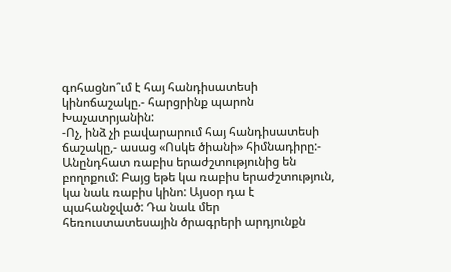գոհացնո՞ւմ է հայ հանդիսատեսի կինոճաշակը.- հարցրինք պարոն Խաչատրյանին:
-Ոչ, ինձ չի բավարարում հայ հանդիսատեսի ճաշակը,- ասաց «Ոսկե ծիանի» հիմնադիրը:- Անընդհատ ռաբիս երաժշտությունից են բողոքում: Բայց եթե կա ռաբիս երաժշտություն, կա նաև ռաբիս կինո: Այսօր դա է պահանջված: Դա նաև մեր հեռուստատեսային ծրագրերի արդյունքն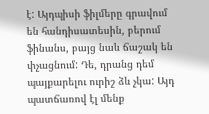է: Այդպիսի ֆիլմերը գրավում են հանդիսատեսին, բերում ֆինանս, բայց նաև ճաշակ են փչացնում: Դե, դրանց դեմ պայքարելու ուրիշ ձև չկա: Այդ պատճառով էլ մենք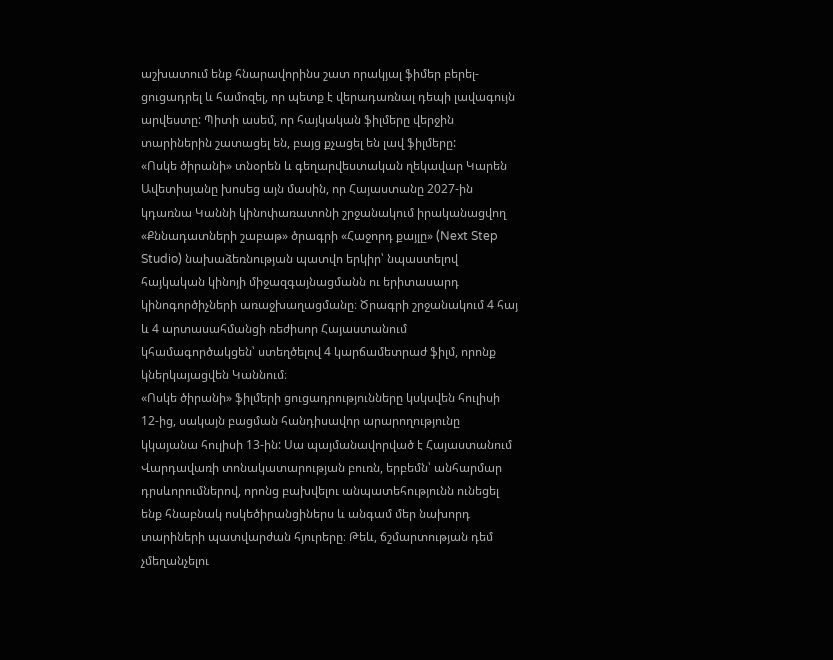աշխատում ենք հնարավորինս շատ որակյալ ֆիմեր բերել-ցուցադրել և համոզել, որ պետք է վերադառնալ դեպի լավագույն արվեստը: Պիտի ասեմ, որ հայկական ֆիլմերը վերջին տարիներին շատացել են, բայց քչացել են լավ ֆիլմերը:
«Ոսկե ծիրանի» տնօրեն և գեղարվեստական ղեկավար Կարեն Ավետիսյանը խոսեց այն մասին, որ Հայաստանը 2027-ին կդառնա Կաննի կինոփառատոնի շրջանակում իրականացվող «Քննադատների շաբաթ» ծրագրի «Հաջորդ քայլը» (Next Step Studio) նախաձեռնության պատվո երկիր՝ նպաստելով հայկական կինոյի միջազգայնացմանն ու երիտասարդ կինոգործիչների առաջխաղացմանը։ Ծրագրի շրջանակում 4 հայ և 4 արտասահմանցի ռեժիսոր Հայաստանում կհամագործակցեն՝ ստեղծելով 4 կարճամետրաժ ֆիլմ, որոնք կներկայացվեն Կաննում։
«Ոսկե ծիրանի» ֆիլմերի ցուցադրությունները կսկսվեն հուլիսի 12-ից, սակայն բացման հանդիսավոր արարողությունը կկայանա հուլիսի 13-ին: Սա պայմանավորված է Հայաստանում Վարդավառի տոնակատարության բուռն, երբեմն՝ անհարմար դրսևորումներով, որոնց բախվելու անպատեհությունն ունեցել ենք հնաբնակ ոսկեծիրանցիներս և անգամ մեր նախորդ տարիների պատվարժան հյուրերը։ Թեև, ճշմարտության դեմ չմեղանչելու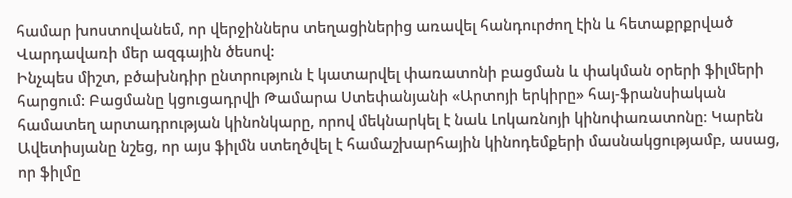համար խոստովանեմ, որ վերջիններս տեղացիներից առավել հանդուրժող էին և հետաքրքրված Վարդավառի մեր ազգային ծեսով:
Ինչպես միշտ, բծախնդիր ընտրություն է կատարվել փառատոնի բացման և փակման օրերի ֆիլմերի հարցում: Բացմանը կցուցադրվի Թամարա Ստեփանյանի «Արտոյի երկիրը» հայ-ֆրանսիական համատեղ արտադրության կինոնկարը, որով մեկնարկել է նաև Լոկառնոյի կինոփառատոնը։ Կարեն Ավետիսյանը նշեց, որ այս ֆիլմն ստեղծվել է համաշխարհային կինոդեմքերի մասնակցությամբ, ասաց, որ ֆիլմը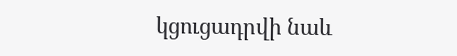կցուցադրվի նաև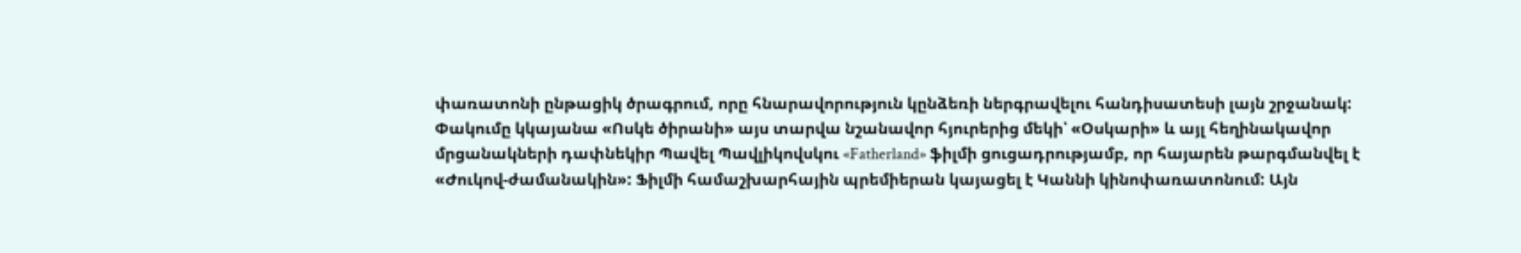փառատոնի ընթացիկ ծրագրում, որը հնարավորություն կընձեռի ներգրավելու հանդիսատեսի լայն շրջանակ:
Փակումը կկայանա «Ոսկե ծիրանի» այս տարվա նշանավոր հյուրերից մեկի՝ «Օսկարի» և այլ հեղինակավոր մրցանակների դափնեկիր Պավել Պավլիկովսկու «Fatherland» ֆիլմի ցուցադրությամբ, որ հայարեն թարգմանվել է «Ժուկով-ժամանակին»: Ֆիլմի համաշխարհային պրեմիերան կայացել է Կաննի կինոփառատոնում: Այն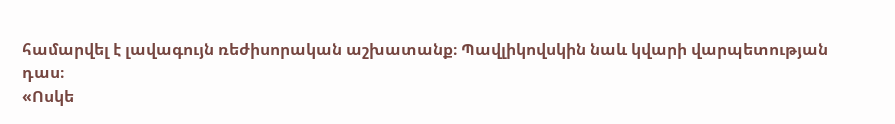համարվել է լավագույն ռեժիսորական աշխատանք։ Պավլիկովսկին նաև կվարի վարպետության դաս։
«Ոսկե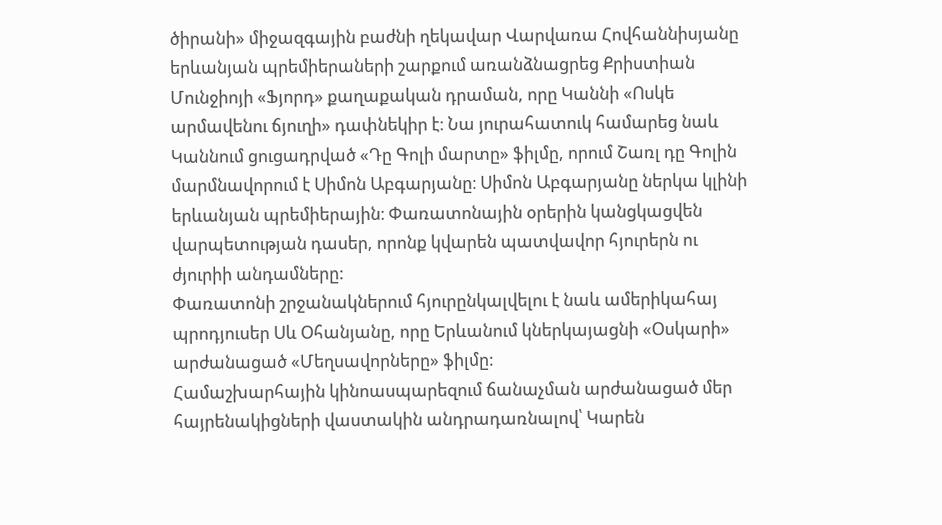ծիրանի» միջազգային բաժնի ղեկավար Վարվառա Հովհաննիսյանը երևանյան պրեմիերաների շարքում առանձնացրեց Քրիստիան Մունջիոյի «Ֆյորդ» քաղաքական դրաման, որը Կաննի «Ոսկե արմավենու ճյուղի» դափնեկիր է։ Նա յուրահատուկ համարեց նաև Կաննում ցուցադրված «Դը Գոլի մարտը» ֆիլմը, որում Շառլ դը Գոլին մարմնավորում է Սիմոն Աբգարյանը։ Սիմոն Աբգարյանը ներկա կլինի երևանյան պրեմիերային։ Փառատոնային օրերին կանցկացվեն վարպետության դասեր, որոնք կվարեն պատվավոր հյուրերն ու ժյուրիի անդամները:
Փառատոնի շրջանակներում հյուրընկալվելու է նաև ամերիկահայ պրոդյուսեր Սև Օհանյանը, որը Երևանում կներկայացնի «Օսկարի» արժանացած «Մեղսավորները» ֆիլմը:
Համաշխարհային կինոասպարեզում ճանաչման արժանացած մեր հայրենակիցների վաստակին անդրադառնալով՝ Կարեն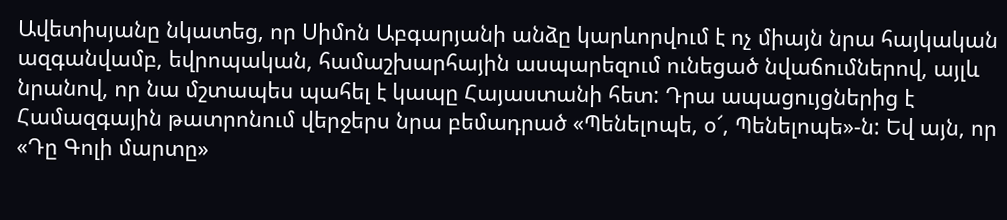Ավետիսյանը նկատեց, որ Սիմոն Աբգարյանի անձը կարևորվում է ոչ միայն նրա հայկական ազգանվամբ, եվրոպական, համաշխարհային ասպարեզում ունեցած նվաճումներով, այլև նրանով, որ նա մշտապես պահել է կապը Հայաստանի հետ: Դրա ապացույցներից է Համազգային թատրոնում վերջերս նրա բեմադրած «Պենելոպե, օ՜, Պենելոպե»-ն: Եվ այն, որ «Դը Գոլի մարտը»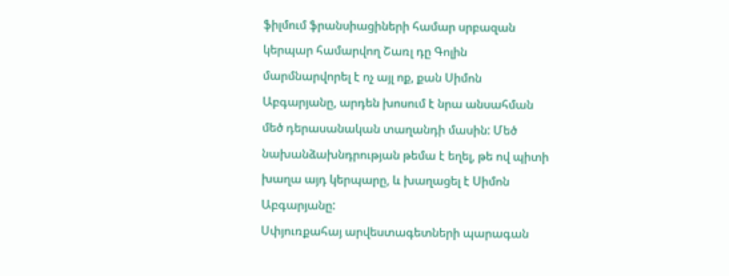ֆիլմում ֆրանսիացիների համար սրբազան կերպար համարվող Շառլ դը Գոլին մարմնարվորել է ոչ այլ ոք, քան Սիմոն Աբգարյանը, արդեն խոսում է նրա անսահման մեծ դերասանական տաղանդի մասին: Մեծ նախանձախնդրության թեմա է եղել, թե ով պիտի խաղա այդ կերպարը, և խաղացել է Սիմոն Աբգարյանը:
Սփյուռքահայ արվեստագետների պարագան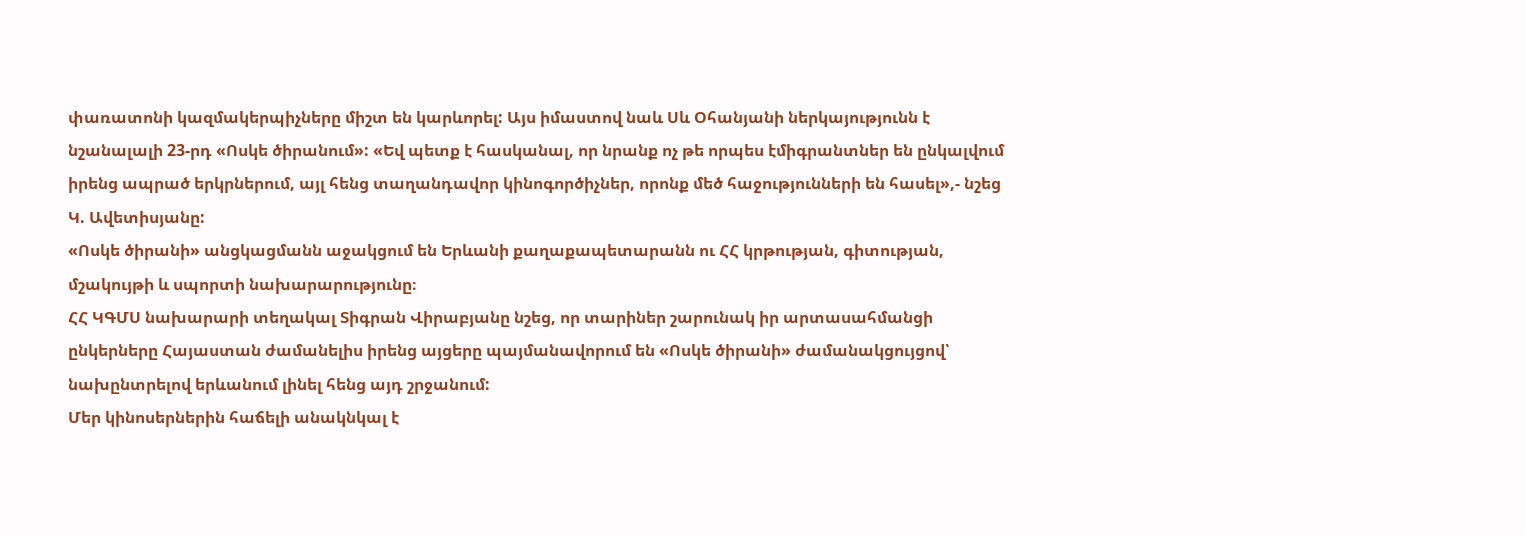փառատոնի կազմակերպիչները միշտ են կարևորել: Այս իմաստով նաև Սև Օհանյանի ներկայությունն է նշանալալի 23-րդ «Ոսկե ծիրանում»: «Եվ պետք է հասկանալ, որ նրանք ոչ թե որպես էմիգրանտներ են ընկալվում իրենց ապրած երկրներում, այլ հենց տաղանդավոր կինոգործիչներ, որոնք մեծ հաջությունների են հասել»,- նշեց Կ. Ավետիսյանը:
«Ոսկե ծիրանի» անցկացմանն աջակցում են Երևանի քաղաքապետարանն ու ՀՀ կրթության, գիտության, մշակույթի և սպորտի նախարարությունը։
ՀՀ ԿԳՄՍ նախարարի տեղակալ Տիգրան Վիրաբյանը նշեց, որ տարիներ շարունակ իր արտասահմանցի ընկերները Հայաստան ժամանելիս իրենց այցերը պայմանավորում են «Ոսկե ծիրանի» ժամանակցույցով՝ նախընտրելով երևանում լինել հենց այդ շրջանում:
Մեր կինոսերներին հաճելի անակնկալ է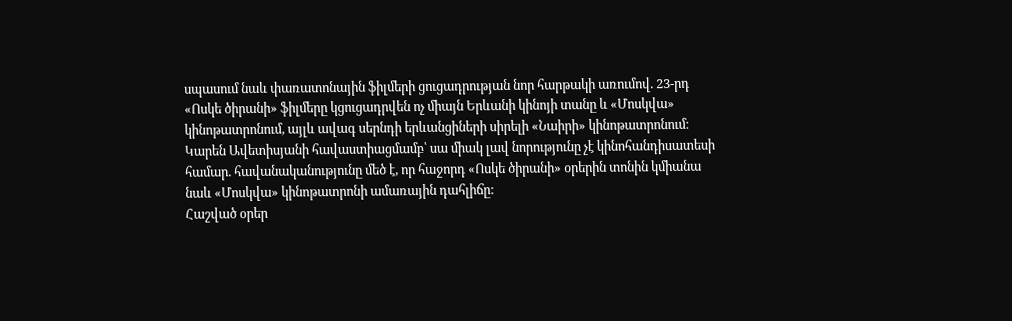սպասում նաև փառատոնային ֆիլմերի ցուցադրության նոր հարթակի առումով. 23-րդ «Ոսկե ծիրանի» ֆիլմերը կցուցադրվեն ոչ միայն Երևանի կինոյի տանը և «Մոսկվա» կինոթատրոնում, այլև ավագ սերնդի երևանցիների սիրելի «Նաիրի» կինոթատրոնում։ Կարեն Ավետիսյանի հավաստիացմամբ՝ սա միակ լավ նորությունը չէ կինոհանդիսատեսի համար. հավանականությունը մեծ է, որ հաջորդ «Ոսկե ծիրանի» օրերին տոնին կմիանա նաև «Մոսկվա» կինոթատրոնի ամառային դահլիճը:
Հաշված օրեր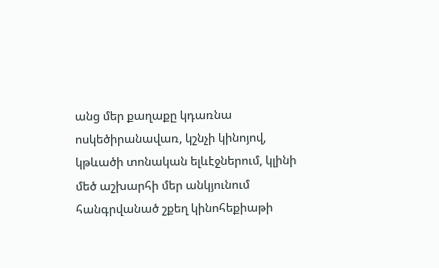անց մեր քաղաքը կդառնա ոսկեծիրանավառ, կշնչի կինոյով, կթևածի տոնական ելևէջներում, կլինի մեծ աշխարհի մեր անկյունում հանգրվանած շքեղ կինոհեքիաթի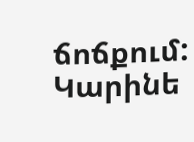ճոճքում:
Կարինե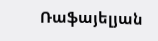Ռաֆայելյան